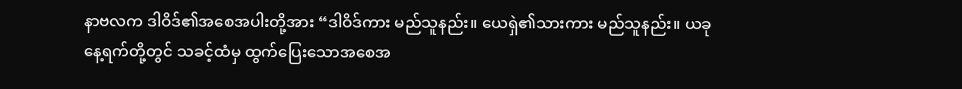နာဗလက ဒါဝိဒ်၏အစေအပါးတို့အား “ဒါဝိဒ်ကား မည်သူနည်း။ ယေရှဲ၏သားကား မည်သူနည်း။ ယခုနေ့ရက်တို့တွင် သခင့်ထံမှ ထွက်ပြေးသောအစေအ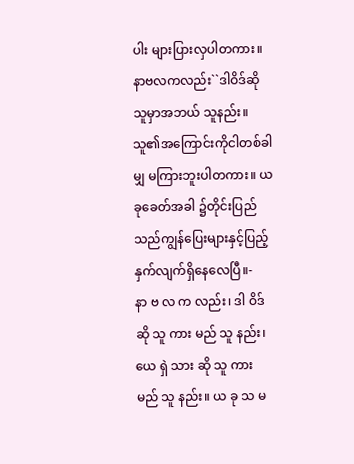ပါး များပြားလှပါတကား။
နာဗလကလည်း``ဒါဝိဒ်ဆိုသူမှာအဘယ် သူနည်း။ သူ၏အကြောင်းကိုငါတစ်ခါမျှ မကြားဘူးပါတကား။ ယခုခေတ်အခါ ၌တိုင်းပြည်သည်ကျွန်ပြေးများနှင့်ပြည့် နှက်လျက်ရှိနေလေပြီ။-
နာ ဗ လ က လည်း၊ ဒါ ဝိဒ် ဆို သူ ကား မည် သူ နည်း၊ ယေ ရှဲ သား ဆို သူ ကား မည် သူ နည်း။ ယ ခု သ မ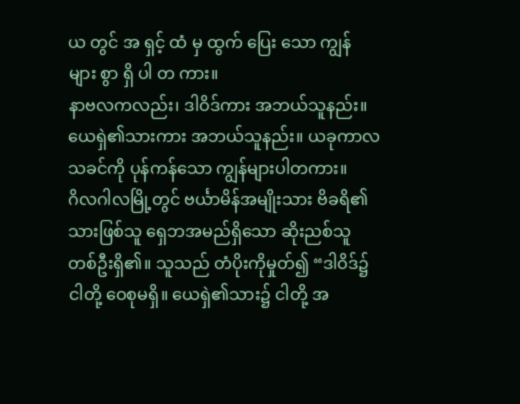ယ တွင် အ ရှင့် ထံ မှ ထွက် ပြေး သော ကျွန် များ စွာ ရှိ ပါ တ ကား။
နာဗလကလည်း၊ ဒါဝိဒ်ကား အဘယ်သူနည်း။ ယေရှဲ၏သားကား အဘယ်သူနည်း။ ယခုကာလ သခင်ကို ပုန်ကန်သော ကျွန်များပါတကား။
ဂိလဂါလမြို့တွင် ဗင်္ယာမိန်အမျိုးသား ဗိခရိ၏သားဖြစ်သူ ရှေဘအမည်ရှိသော ဆိုးညစ်သူ တစ်ဦးရှိ၏။ သူသည် တံပိုးကိုမှုတ်၍ “ဒါဝိဒ်၌ ငါတို့ ဝေစုမရှိ။ ယေရှဲ၏သား၌ ငါတို့ အ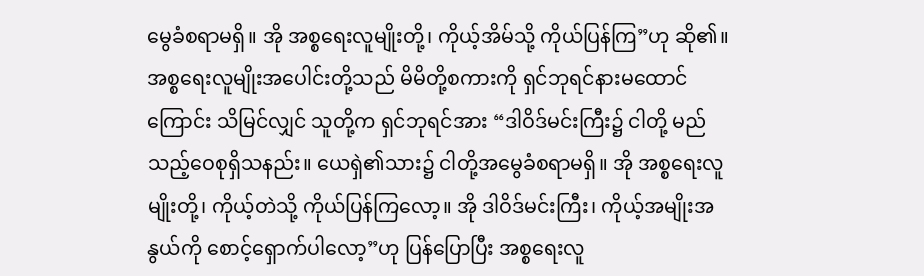မွေခံစရာမရှိ။ အို အစ္စရေးလူမျိုးတို့၊ ကိုယ့်အိမ်သို့ ကိုယ်ပြန်ကြ”ဟု ဆို၏။
အစ္စရေးလူမျိုးအပေါင်းတို့သည် မိမိတို့စကားကို ရှင်ဘုရင်နားမထောင်ကြောင်း သိမြင်လျှင် သူတို့က ရှင်ဘုရင်အား “ဒါဝိဒ်မင်းကြီး၌ ငါတို့ မည်သည့်ဝေစုရှိသနည်း။ ယေရှဲ၏သား၌ ငါတို့အမွေခံစရာမရှိ။ အို အစ္စရေးလူမျိုးတို့၊ ကိုယ့်တဲသို့ ကိုယ်ပြန်ကြလော့။ အို ဒါဝိဒ်မင်းကြီး၊ ကိုယ့်အမျိုးအနွယ်ကို စောင့်ရှောက်ပါလော့”ဟု ပြန်ပြောပြီး အစ္စရေးလူ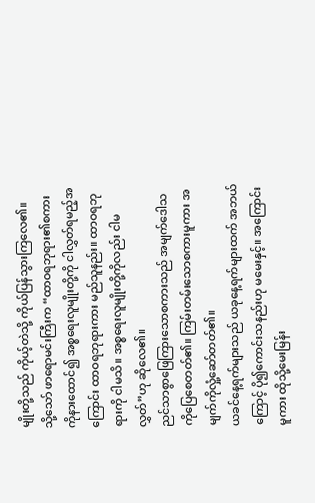မျိုးတို့သည် ကိုယ့်တဲသို့ ကိုယ်ပြန်သွားကြလေ၏။
သို့သော် ဖာရောမင်းကြီးက “ထာဝရဘုရား၏စကားကိုနားထောင်၍ အစ္စရေးလူမျိုးတို့ကို ငါလွှတ်ရမည့်အကြောင်း ထာဝရဘုရားကား မည်သူနည်း။ ထာဝရဘုရားကို ငါမသိ။ အစ္စရေးလူမျိုးတို့ကိုလည်း ငါမလွှတ်”ဟု ဆိုလေ၏။
ညင်သာစွာဖြေကြားသောစကားသည် အမျက်ဒေါသကိုပြေစေတတ်၏။ ကြမ်းတမ်းသောစကားမူကား အမျက်ကိုလှုံ့ဆော်တတ်၏။
ယခင်နေ့ရက်များသည် ယခုနေ့ရက်များထက် အဘယ်ကြောင့် ပို၍ကောင်းသနည်းဟု မမေးနှင့်။ အကြောင်းမူကား ထိုသို့မေးမြန်း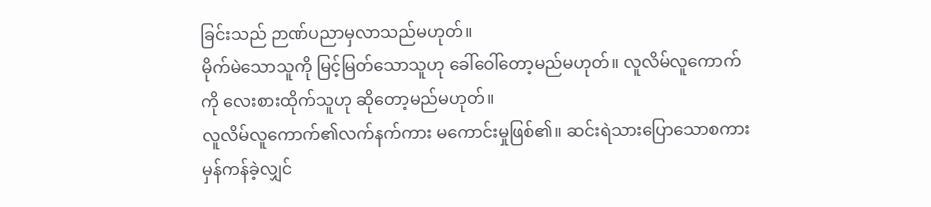ခြင်းသည် ဉာဏ်ပညာမှလာသည်မဟုတ်။
မိုက်မဲသောသူကို မြင့်မြတ်သောသူဟု ခေါ်ဝေါ်တော့မည်မဟုတ်။ လူလိမ်လူကောက်ကို လေးစားထိုက်သူဟု ဆိုတော့မည်မဟုတ်။
လူလိမ်လူကောက်၏လက်နက်ကား မကောင်းမှုဖြစ်၏။ ဆင်းရဲသားပြောသောစကား မှန်ကန်ခဲ့လျှင်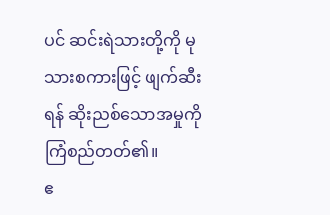ပင် ဆင်းရဲသားတို့ကို မုသားစကားဖြင့် ဖျက်ဆီးရန် ဆိုးညစ်သောအမှုကို ကြံစည်တတ်၏။
ဧ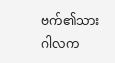ဗက်၏သား ဂါလက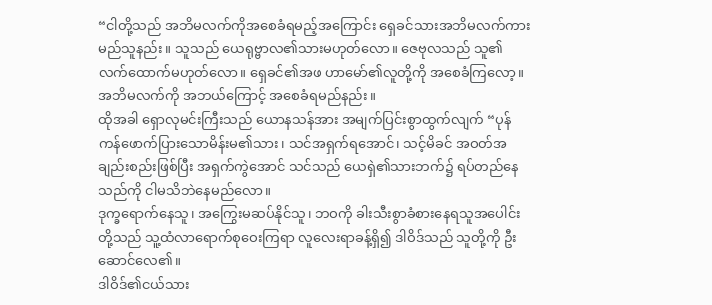“ငါတို့သည် အဘိမလက်ကိုအစေခံရမည့်အကြောင်း ရှေခင်သားအဘိမလက်ကား မည်သူနည်း။ သူသည် ယေရုဗ္ဗာလ၏သားမဟုတ်လော။ ဇေဗုလသည် သူ၏လက်ထောက်မဟုတ်လော။ ရှေခင်၏အဖ ဟာမော်၏လူတို့ကို အစေခံကြလော့။ အဘိမလက်ကို အဘယ်ကြောင့် အစေခံရမည်နည်း။
ထိုအခါ ရှောလုမင်းကြီးသည် ယောနသန်အား အမျက်ပြင်းစွာထွက်လျက် “ပုန်ကန်ဖောက်ပြားသောမိန်းမ၏သား၊ သင်အရှက်ရအောင်၊ သင့်မိခင် အဝတ်အချည်းစည်းဖြစ်ပြီး အရှက်ကွဲအောင် သင်သည် ယေရှဲ၏သားဘက်၌ ရပ်တည်နေသည်ကို ငါမသိဘဲနေမည်လော။
ဒုက္ခရောက်နေသူ၊ အကြွေးမဆပ်နိုင်သူ၊ ဘဝကို ခါးသီးစွာခံစားနေရသူအပေါင်းတို့သည် သူ့ထံလာရောက်စုဝေးကြရာ လူလေးရာခန့်ရှိ၍ ဒါဝိဒ်သည် သူတို့ကို ဦးဆောင်လေ၏။
ဒါဝိဒ်၏ငယ်သား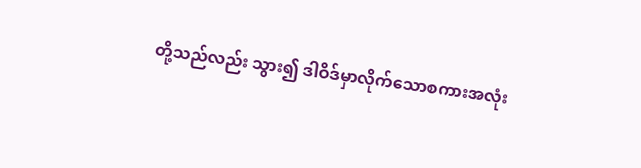တို့သည်လည်း သွား၍ ဒါဝိဒ်မှာလိုက်သောစကားအလုံး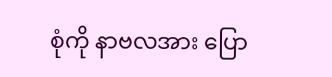စုံကို နာဗလအား ပြော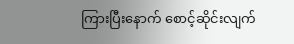ကြားပြီးနောက် စောင့်ဆိုင်းလျက်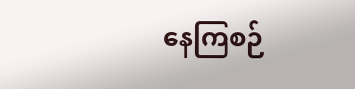နေကြစဉ်